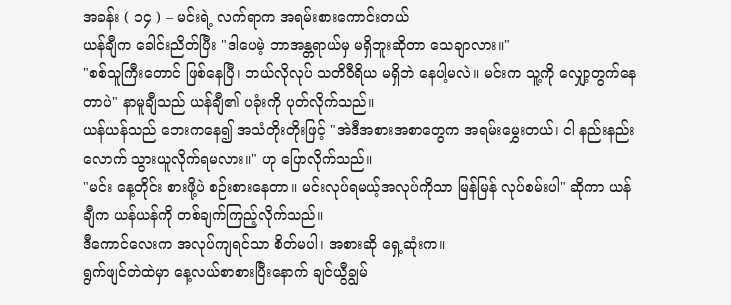အခန်း ( ၁၄ ) – မင်းရဲ့ လက်ရာက အရမ်းစားကောင်းတယ်
ယန်ချီက ခေါင်းညိတ်ပြီး "ဒါပေမဲ့ ဘာအန္တရာယ်မှ မရှိဘူးဆိုတာ သေချာလား။"
"စစ်သူကြီးတောင် ဖြစ်နေပြီ၊ ဘယ်လိုလုပ် သတိဝီရိယ မရှိဘဲ နေပါ့မလဲ။ မင်းက သူ့ကို လျှော့တွက်နေတာပဲ" နာမူချီသည် ယန်ချီ၏ ပခုံးကို ပုတ်လိုက်သည်။
ယန်ယန်သည် ဘေးကနေ၍ အသံတိုးတိုးဖြင့် "အဲဒီအစားအစာတွေက အရမ်းမွှေးတယ်၊ ငါ နည်းနည်းလောက် သွားယူလိုက်ရမလား။" ဟု ပြောလိုက်သည်။
"မင်း နေ့တိုင်း စားဖို့ပဲ စဉ်းစားနေတာ။ မင်းလုပ်ရမယ့်အလုပ်ကိုသာ မြန်မြန် လုပ်စမ်းပါ" ဆိုကာ ယန်ချီက ယန်ယန်ကို တစ်ချက်ကြည့်လိုက်သည်။
ဒီကောင်လေးက အလုပ်ကျရင်သာ စိတ်မပါ၊ အစားဆို ရှေ့ဆုံးက။
ရွက်ဖျင်တဲထဲမှာ နေ့လယ်စာစားပြီးနောက် ချင်ယွီချွမ်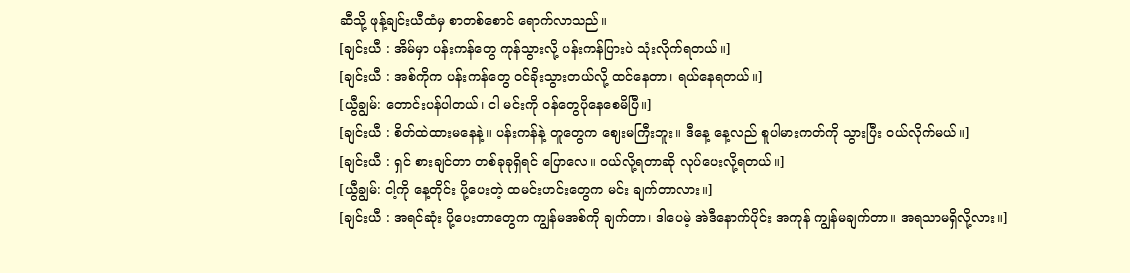ဆီသို့ ဖုန့်ချင်းယီထံမှ စာတစ်စောင် ရောက်လာသည်။
[ချင်းယီ : အိမ်မှာ ပန်းကန်တွေ ကုန်သွားလို့ ပန်းကန်ပြားပဲ သုံးလိုက်ရတယ်။]
[ချင်းယီ : အစ်ကိုက ပန်းကန်တွေ ဝင်ခိုးသွားတယ်လို့ ထင်နေတာ၊ ရယ်နေရတယ်။]
[ယွီချွမ်: တောင်းပန်ပါတယ်၊ ငါ မင်းကို ဝန်တွေပိုနေစေမိပြီ။]
[ချင်းယီ : စိတ်ထဲထားမနေနဲ့။ ပန်းကန်နဲ့ တူတွေက ဈေးမကြီးဘူး။ ဒီနေ့ နေ့လည် စူပါမားကတ်ကို သွားပြီး ဝယ်လိုက်မယ်။]
[ချင်းယီ : ရှင် စားချင်တာ တစ်ခုခုရှိရင် ပြောလေ။ ဝယ်လို့ရတာဆို လုပ်ပေးလို့ရတယ်။]
[ယွီချွမ်: ငါ့ကို နေ့တိုင်း ပို့ပေးတဲ့ ထမင်းဟင်းတွေက မင်း ချက်တာလား။]
[ချင်းယီ : အရင်ဆုံး ပို့ပေးတာတွေက ကျွန်မအစ်ကို ချက်တာ၊ ဒါပေမဲ့ အဲဒီနောက်ပိုင်း အကုန် ကျွန်မချက်တာ။ အရသာမရှိလို့လား။]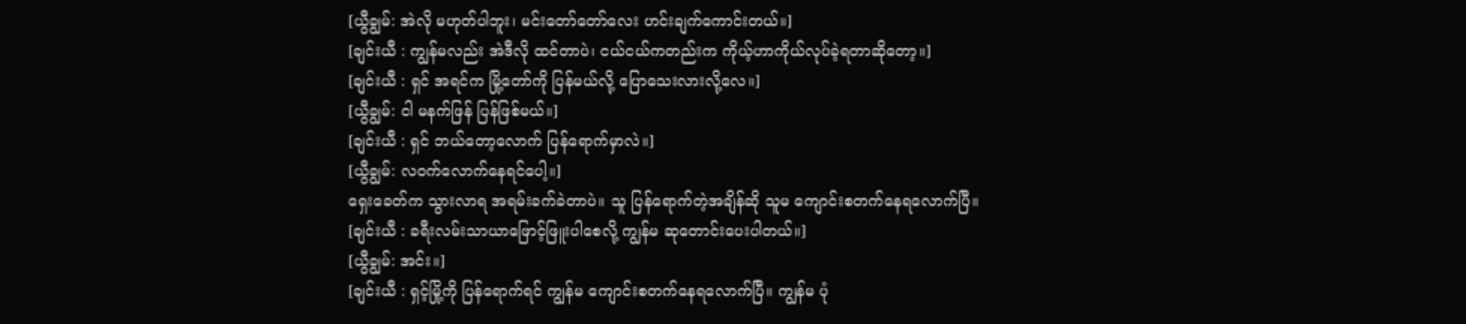[ယွီချွမ်: အဲလို မဟုတ်ပါဘူး၊ မင်းတော်တော်လေး ဟင်းချက်ကောင်းတယ်။]
[ချင်းယီ : ကျွန်မလည်း အဲဒီလို ထင်တာပဲ၊ ငယ်ငယ်ကတည်းက ကိုယ့်ဟာကိုယ်လုပ်ခဲ့ရတာဆိုတော့။]
[ချင်းယီ : ရှင် အရင်က မြို့တော်ကို ပြန်မယ်လို့ ပြောသေးလားလို့လေ။]
[ယွီချွမ်: ငါ မနက်ဖြန် ပြန်ဖြစ်မယ်။]
[ချင်းယီ : ရှင် ဘယ်တော့လောက် ပြန်ရောက်မှာလဲ။]
[ယွီချွမ်: လဝက်လောက်နေရင်ပေါ့။]
ရှေးခေတ်က သွားလာရ အရမ်းခက်ခဲတာပဲ။ သူ ပြန်ရောက်တဲ့အချိန်ဆို သူမ ကျောင်းစတက်နေရလောက်ပြီ။
[ချင်းယီ : ခရီးလမ်းသာယာဖြောင့်ဖြူးပါစေလို့ ကျွန်မ ဆုတောင်းပေးပါတယ်။]
[ယွီချွမ်: အင်း။]
[ချင်းယီ : ရှင့်မြို့ကို ပြန်ရောက်ရင် ကျွန်မ ကျောင်းစတက်နေရလောက်ပြီ။ ကျွန်မ ပုံ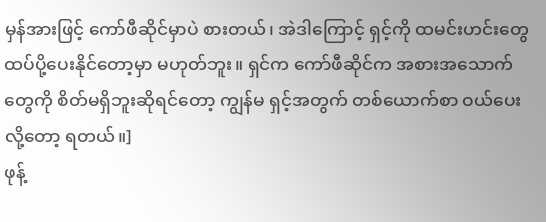မှန်အားဖြင့် ကော်ဖီဆိုင်မှာပဲ စားတယ်၊ အဲဒါကြောင့် ရှင့်ကို ထမင်းဟင်းတွေ ထပ်ပို့ပေးနိုင်တော့မှာ မဟုတ်ဘူး။ ရှင်က ကော်ဖီဆိုင်က အစားအသောက်တွေကို စိတ်မရှိဘူးဆိုရင်တော့ ကျွန်မ ရှင့်အတွက် တစ်ယောက်စာ ဝယ်ပေးလို့တော့ ရတယ်။]
ဖုန့်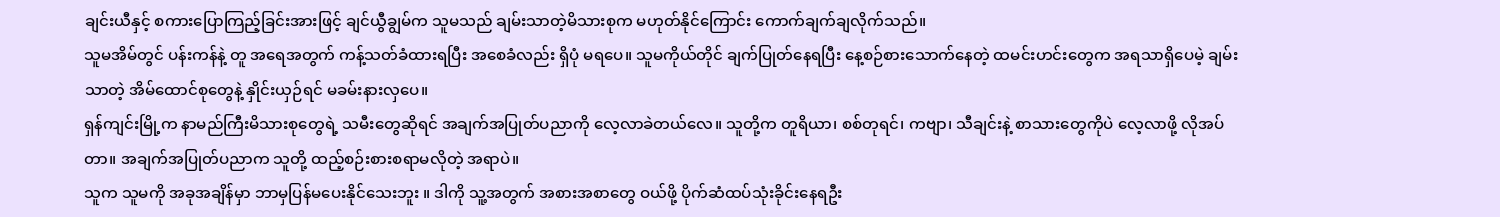ချင်းယီနှင့် စကားပြောကြည့်ခြင်းအားဖြင့် ချင်ယွီချွမ်က သူမသည် ချမ်းသာတဲ့မိသားစုက မဟုတ်နိုင်ကြောင်း ကောက်ချက်ချလိုက်သည်။
သူမအိမ်တွင် ပန်းကန်နဲ့ တူ အရေအတွက် ကန့်သတ်ခံထားရပြီး အစေခံလည်း ရှိပုံ မရပေ။ သူမကိုယ်တိုင် ချက်ပြုတ်နေရပြီး နေ့စဉ်စားသောက်နေတဲ့ ထမင်းဟင်းတွေက အရသာရှိပေမဲ့ ချမ်းသာတဲ့ အိမ်ထောင်စုတွေနဲ့ နှိုင်းယှဉ်ရင် မခမ်းနားလှပေ။
ရှန်ကျင်းမြို့က နာမည်ကြီးမိသားစုတွေရဲ့ သမီးတွေဆိုရင် အချက်အပြုတ်ပညာကို လေ့လာခဲတယ်လေ။ သူတို့က တူရိယာ၊ စစ်တုရင်၊ ကဗျာ၊ သီချင်းနဲ့ စာသားတွေကိုပဲ လေ့လာဖို့ လိုအပ်တာ။ အချက်အပြုတ်ပညာက သူတို့ ထည့်စဉ်းစားစရာမလိုတဲ့ အရာပဲ။
သူက သူမကို အခုအချိန်မှာ ဘာမှပြန်မပေးနိုင်သေးဘူး ။ ဒါကို သူ့အတွက် အစားအစာတွေ ဝယ်ဖို့ ပိုက်ဆံထပ်သုံးခိုင်းနေရဦး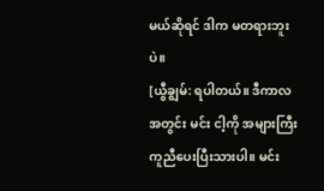မယ်ဆိုရင် ဒါက မတရားဘူးပဲ။
[ယွီချွမ်: ရပါတယ်။ ဒီကာလအတွင်း မင်း ငါ့ကို အများကြီး ကူညီပေးပြီးသားပါ။ မင်း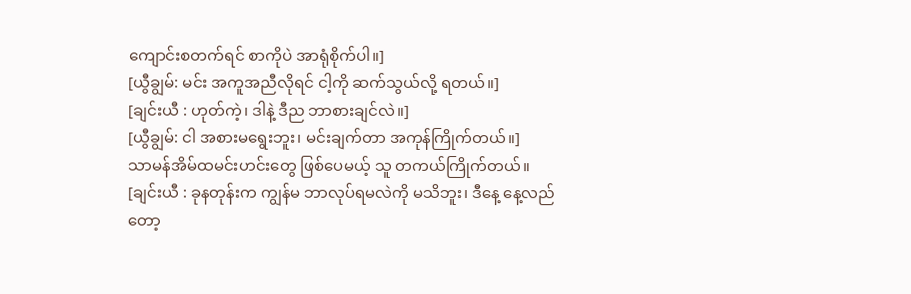ကျောင်းစတက်ရင် စာကိုပဲ အာရုံစိုက်ပါ။]
[ယွီချွမ်: မင်း အကူအညီလိုရင် ငါ့ကို ဆက်သွယ်လို့ ရတယ်။]
[ချင်းယီ : ဟုတ်ကဲ့၊ ဒါနဲ့ ဒီည ဘာစားချင်လဲ။]
[ယွီချွမ်: ငါ အစားမရွေးဘူး၊ မင်းချက်တာ အကုန်ကြိုက်တယ်။]
သာမန်အိမ်ထမင်းဟင်းတွေ ဖြစ်ပေမယ့် သူ တကယ်ကြိုက်တယ်။
[ချင်းယီ : ခုနတုန်းက ကျွန်မ ဘာလုပ်ရမလဲကို မသိဘူး၊ ဒီနေ့ နေ့လည်တော့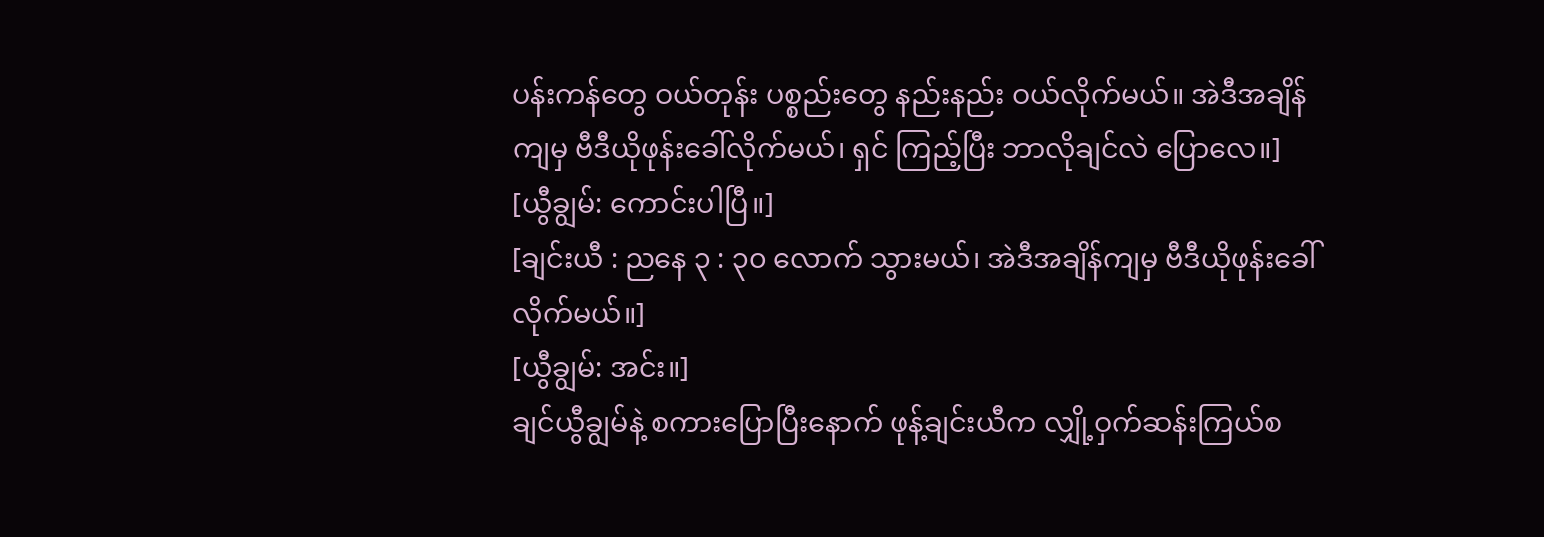ပန်းကန်တွေ ဝယ်တုန်း ပစ္စည်းတွေ နည်းနည်း ဝယ်လိုက်မယ်။ အဲဒီအချိန်ကျမှ ဗီဒီယိုဖုန်းခေါ်လိုက်မယ်၊ ရှင် ကြည့်ပြီး ဘာလိုချင်လဲ ပြောလေ။]
[ယွီချွမ်: ကောင်းပါပြီ။]
[ချင်းယီ : ညနေ ၃ : ၃၀ လောက် သွားမယ်၊ အဲဒီအချိန်ကျမှ ဗီဒီယိုဖုန်းခေါ်လိုက်မယ်။]
[ယွီချွမ်: အင်း။]
ချင်ယွီချွမ်နဲ့ စကားပြောပြီးနောက် ဖုန့်ချင်းယီက လျှို့ဝှက်ဆန်းကြယ်စ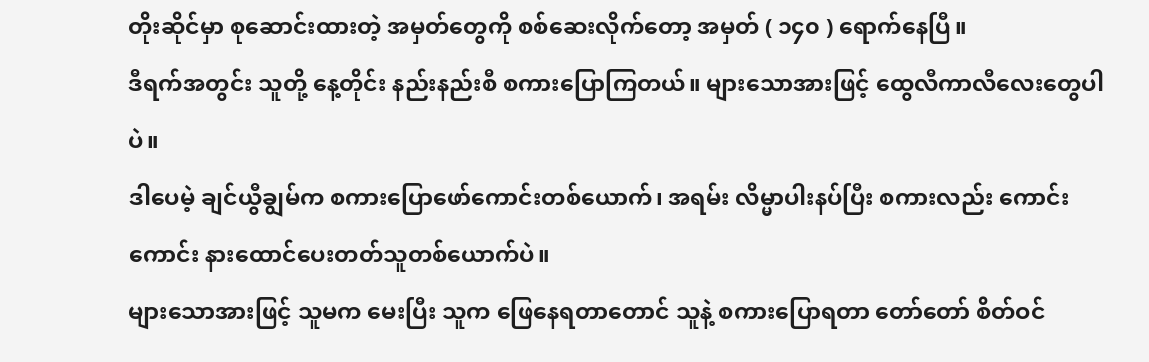တိုးဆိုင်မှာ စုဆောင်းထားတဲ့ အမှတ်တွေကို စစ်ဆေးလိုက်တော့ အမှတ် ( ၁၄၀ ) ရောက်နေပြီ။
ဒီရက်အတွင်း သူတို့ နေ့တိုင်း နည်းနည်းစီ စကားပြောကြတယ်။ များသောအားဖြင့် ထွေလီကာလီလေးတွေပါပဲ။
ဒါပေမဲ့ ချင်ယွီချွမ်က စကားပြောဖော်ကောင်းတစ်ယောက်၊ အရမ်း လိမ္မာပါးနပ်ပြီး စကားလည်း ကောင်းကောင်း နားထောင်ပေးတတ်သူတစ်ယောက်ပဲ။
များသောအားဖြင့် သူမက မေးပြီး သူက ဖြေနေရတာတောင် သူနဲ့ စကားပြောရတာ တော်တော် စိတ်ဝင်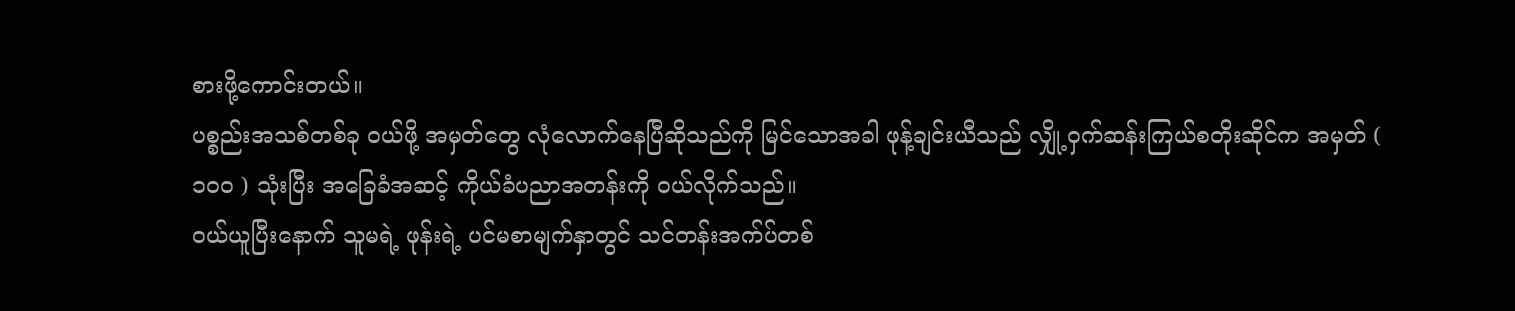စားဖို့ကောင်းတယ်။
ပစ္စည်းအသစ်တစ်ခု ဝယ်ဖို့ အမှတ်တွေ လုံလောက်နေပြီဆိုသည်ကို မြင်သောအခါ ဖုန့်ချင်းယီသည် လျှို့ဝှက်ဆန်းကြယ်စတိုးဆိုင်က အမှတ် ( ၁၀၀ ) သုံးပြီး အခြေခံအဆင့် ကိုယ်ခံပညာအတန်းကို ဝယ်လိုက်သည်။
ဝယ်ယူပြီးနောက် သူမရဲ့ ဖုန်းရဲ့ ပင်မစာမျက်နှာတွင် သင်တန်းအက်ပ်တစ်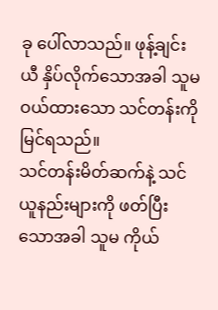ခု ပေါ်လာသည်။ ဖုန့်ချင်းယီ နှိပ်လိုက်သောအခါ သူမ ဝယ်ထားသော သင်တန်းကို မြင်ရသည်။
သင်တန်းမိတ်ဆက်နဲ့ သင်ယူနည်းများကို ဖတ်ပြီးသောအခါ သူမ ကိုယ်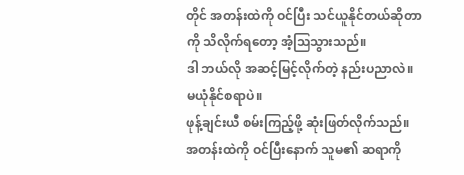တိုင် အတန်းထဲကို ဝင်ပြီး သင်ယူနိုင်တယ်ဆိုတာကို သိလိုက်ရတော့ အံ့သြသွားသည်။
ဒါ ဘယ်လို အဆင့်မြင့်လိုက်တဲ့ နည်းပညာလဲ။ မယုံနိုင်စရာပဲ။
ဖုန့်ချင်းယီ စမ်းကြည့်ဖို့ ဆုံးဖြတ်လိုက်သည်။ အတန်းထဲကို ဝင်ပြီးနောက် သူမ၏ ဆရာကို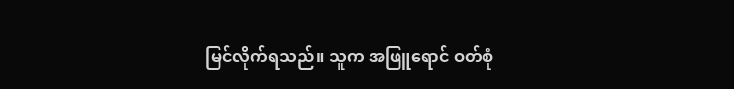မြင်လိုက်ရသည်။ သူက အဖြူရောင် ဝတ်စုံ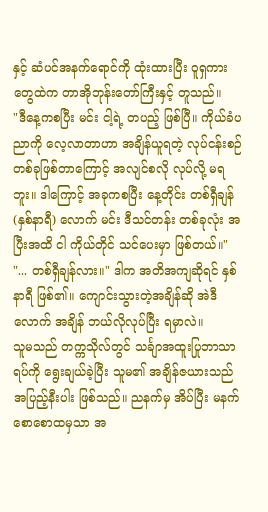နှင့် ဆံပင်အနက်ရောင်ကို ထုံးထားပြီး ဝူရှကားတွေထဲက တာအိုဘုန်းတော်ကြီးနှင့် တူသည်။
"ဒီနေ့ကစပြီး မင်း ငါ့ရဲ့ တပည့် ဖြစ်ပြီ။ ကိုယ်ခံပညာကို လေ့လာတာဟာ အချိန်ယူရတဲ့ လုပ်ငန်းစဉ်တစ်ခုဖြစ်တာကြောင့် အလျင်စလို လုပ်လို့ မရဘူး။ ဒါကြောင့် အခုကစပြီး နေ့တိုင်း တစ်ရှီချန် (နှစ်နာရီ) လောက် မင်း ဒီသင်တန်း တစ်ခုလုံး အပြီးအထိ ငါ ကိုယ်တိုင် သင်ပေးမှာ ဖြစ်တယ်။"
"... တစ်ရှီချန်လား။" ဒါက အတိအကျဆိုရင် နှစ်နာရီ ဖြစ်၏။ ကျောင်းသွားတဲ့အချိန်ဆို အဲဒီလောက် အချိန် ဘယ်လိုလုပ်ပြီး ရမှာလဲ။
သူမသည် တက္ကသိုလ်တွင် သင်္ချာအထူးပြုဘာသာရပ်ကို ရွေးချယ်ခဲ့ပြီး သူမ၏ အချိန်ဇယားသည် အပြည့်နီးပါး ဖြစ်သည်။ ညနက်မှ အိပ်ပြီး မနက်စောစောထမှသာ အ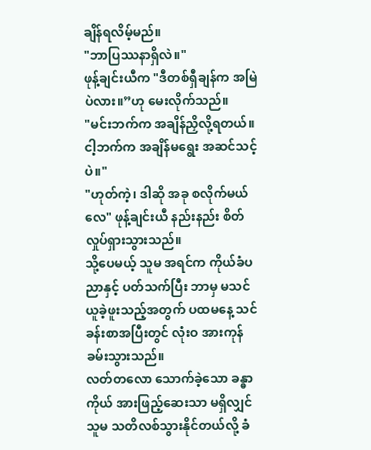ချိန်ရလိမ့်မည်။
"ဘာပြဿနာရှိလဲ။"
ဖုန့်ချင်းယီက "ဒီတစ်ရှီချန်က အမြဲပဲလား။”ဟု မေးလိုက်သည်။
"မင်းဘက်က အချိန်ညှိလို့ရတယ်။ ငါ့ဘက်က အချိန်မရွေး အဆင်သင့်ပဲ။"
"ဟုတ်ကဲ့၊ ဒါဆို အခု စလိုက်မယ်လေ" ဖုန့်ချင်းယီ နည်းနည်း စိတ်လှုပ်ရှားသွားသည်။
သို့ပေမယ့် သူမ အရင်က ကိုယ်ခံပညာနှင့် ပတ်သက်ပြီး ဘာမှ မသင်ယူခဲ့ဖူးသည့်အတွက် ပထမနေ့ သင်ခန်းစာအပြီးတွင် လုံးဝ အားကုန်ခမ်းသွားသည်။
လတ်တလော သောက်ခဲ့သော ခန္ဓာကိုယ် အားဖြည့်ဆေးသာ မရှိလျှင် သူမ သတိလစ်သွားနိုင်တယ်လို့ ခံ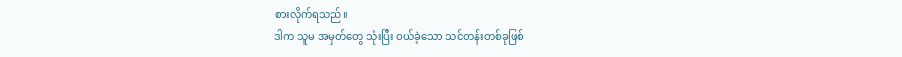စားလိုက်ရသည်။
ဒါက သူမ အမှတ်တွေ သုံးပြီး ဝယ်ခဲ့သော သင်တန်းတစ်ခုဖြစ်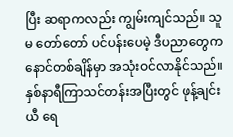ပြီး ဆရာကလည်း ကျွမ်းကျင်သည်။ သူမ တော်တော် ပင်ပန်းပေမဲ့ ဒီပညာတွေက နောင်တစ်ချိန်မှာ အသုံးဝင်လာနိုင်သည်။
နှစ်နာရီကြာသင်တန်းအပြီးတွင် ဖုန့်ချင်းယီ ရေ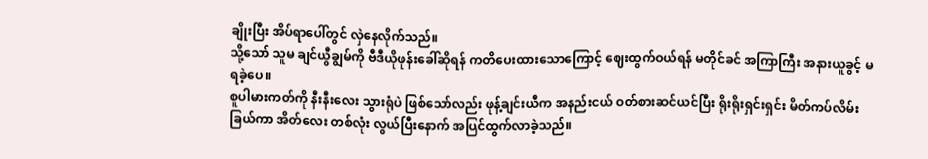ချိုးပြီး အိပ်ရာပေါ်တွင် လှဲနေလိုက်သည်။
သို့သော် သူမ ချင်ယွီချွမ်ကို ဗီဒီယိုဖုန်းခေါ်ဆိုရန် ကတိပေးထားသောကြောင့် ဈေးထွက်ဝယ်ရန် မတိုင်ခင် အကြာကြီး အနားယူခွင့် မရခဲ့ပေ။
စူပါမားကတ်ကို နီးနီးလေး သွားရုံပဲ ဖြစ်သော်လည်း ဖုန့်ချင်းယီက အနည်းငယ် ဝတ်စားဆင်ယင်ပြီး ရိုးရိုးရှင်းရှင်း မိတ်ကပ်လိမ်းခြယ်ကာ အိတ်လေး တစ်လုံး လွယ်ပြီးနောက် အပြင်ထွက်လာခဲ့သည်။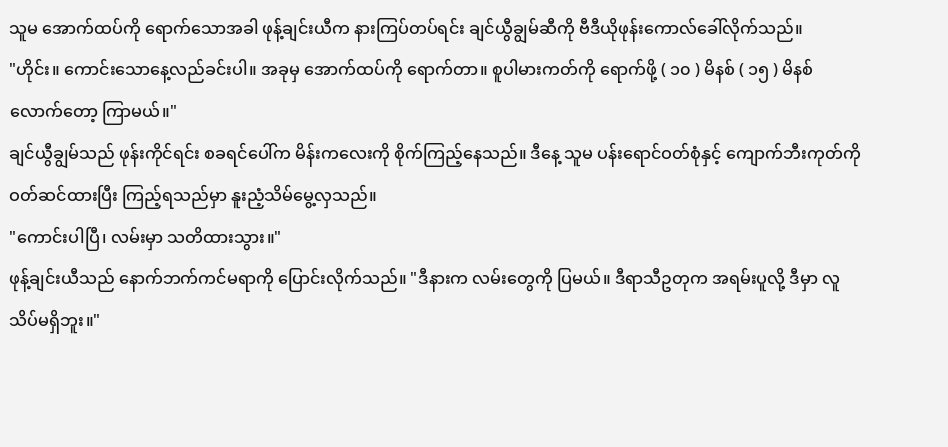သူမ အောက်ထပ်ကို ရောက်သောအခါ ဖုန့်ချင်းယီက နားကြပ်တပ်ရင်း ချင်ယွီချွမ်ဆီကို ဗီဒီယိုဖုန်းကောလ်ခေါ်လိုက်သည်။
"ဟိုင်း။ ကောင်းသောနေ့လည်ခင်းပါ။ အခုမှ အောက်ထပ်ကို ရောက်တာ။ စူပါမားကတ်ကို ရောက်ဖို့ ( ၁၀ ) မိနစ် ( ၁၅ ) မိနစ်လောက်တော့ ကြာမယ်။"
ချင်ယွီချွမ်သည် ဖုန်းကိုင်ရင်း စခရင်ပေါ်က မိန်းကလေးကို စိုက်ကြည့်နေသည်။ ဒီနေ့ သူမ ပန်းရောင်ဝတ်စုံနှင့် ကျောက်ဘီးကုတ်ကို ဝတ်ဆင်ထားပြီး ကြည့်ရသည်မှာ နူးညံ့သိမ်မွေ့လှသည်။
"ကောင်းပါပြီ၊ လမ်းမှာ သတိထားသွား။"
ဖုန့်ချင်းယီသည် နောက်ဘက်ကင်မရာကို ပြောင်းလိုက်သည်။ "ဒီနားက လမ်းတွေကို ပြမယ်။ ဒီရာသီဥတုက အရမ်းပူလို့ ဒီမှာ လူသိပ်မရှိဘူး။"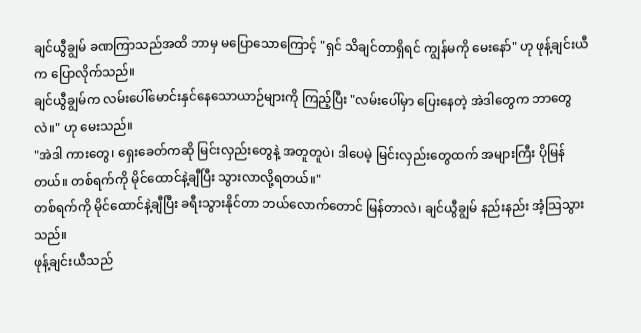ချင်ယွီချွမ် ခဏကြာသည်အထိ ဘာမှ မပြောသောကြောင့် "ရှင် သိချင်တာရှိရင် ကျွန်မကို မေးနော်" ဟု ဖုန့်ချင်းယီက ပြောလိုက်သည်။
ချင်ယွီချွမ်က လမ်းပေါ်မောင်းနှင်နေသောယာဉ်များကို ကြည့်ပြီး "လမ်းပေါ်မှာ ပြေးနေတဲ့ အဲဒါတွေက ဘာတွေလဲ။" ဟု မေးသည်။
"အဲဒါ ကားတွေ၊ ရှေးခေတ်ကဆို မြင်းလှည်းတွေနဲ့ အတူတူပဲ၊ ဒါပေမဲ့ မြင်းလှည်းတွေထက် အများကြီး ပိုမြန်တယ်။ တစ်ရက်ကို မိုင်ထောင်နဲ့ချီပြီး သွားလာလို့ရတယ်။"
တစ်ရက်ကို မိုင်ထောင်နဲ့ချီပြီး ခရီးသွားနိုင်တာ ဘယ်လောက်တောင် မြန်တာလဲ၊ ချင်ယွီချွမ် နည်းနည်း အံ့သြသွားသည်။
ဖုန့်ချင်းယီသည်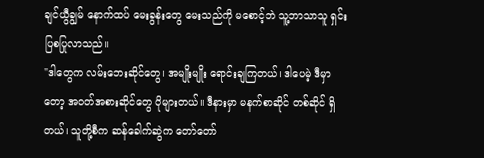ချင်ယွီချွမ် နောက်ထပ် မေးခွန်းတွေ မေးသည်ကို မစောင့်ဘဲ သူ့ဘာသာသူ ရှင်းပြစပြုလာသည်။
"ဒါတွေက လမ်းဘေးဆိုင်တွေ၊ အမျိုးမျိုး ရောင်းချကြတယ်၊ ဒါပေမဲ့ ဒီမှာတော့ အဝတ်အစားဆိုင်တွေ ပိုများတယ်။ ဒီနားမှာ မနက်စာဆိုင် တစ်ဆိုင် ရှိတယ်၊ သူတို့စီက ဆန်ခေါက်ဆွဲက တော်တော်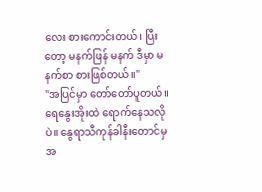လေး စားကောင်းတယ်၊ ပြီးတော့ မနက်ဖြန် မနက် ဒီမှာ မနက်စာ စားဖြစ်တယ်။"
"အပြင်မှာ တော်တော်ပူတယ်။ ရေနွေးအိုးထဲ ရောက်နေသလိုပဲ။ နွေရာသီကုန်ခါနီးတောင်မှ အ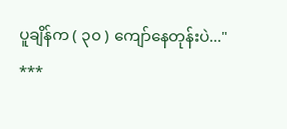ပူချိန်က ( ၃၀ ) ကျော်နေတုန်းပဲ..."
***